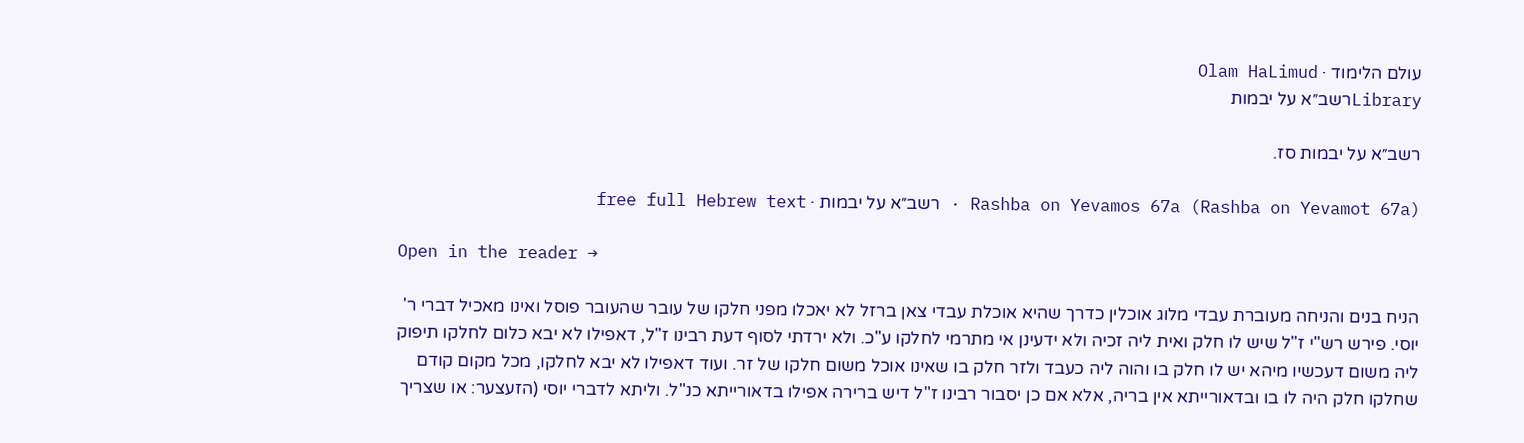עולם הלימוד · Olam HaLimud
Libraryרשב״א על יבמות

רשב״א על יבמות סז.

Rashba on Yevamos 67a (Rashba on Yevamot 67a) · רשב״א על יבמות · free full Hebrew text

Open in the reader →

הניח בנים והניחה מעוברת עבדי מלוג אוכלין כדרך שהיא אוכלת עבדי צאן ברזל לא יאכלו מפני חלקו של עובר שהעובר פוסל ואינו מאכיל דברי ר' יוסי. פירש רש"י ז"ל שיש לו חלק ואית ליה זכיה ולא ידעינן אי מתרמי לחלקו ע"כ. ולא ירדתי לסוף דעת רבינו ז"ל, דאפילו לא יבא כלום לחלקו תיפוק ליה משום דעכשיו מיהא יש לו חלק בו והוה ליה כעבד ולזר חלק בו שאינו אוכל משום חלקו של זר. ועוד דאפילו לא יבא לחלקו, מכל מקום קודם שחלקו חלק היה לו בו ובדאורייתא אין בריה, אלא אם כן יסבור רבינו ז"ל דיש ברירה אפילו בדאורייתא כנ"ל. וליתא לדברי יוסי (הזעצער: או שצריך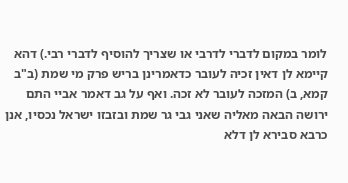לומר במקום לדברי לדרבי או שצריך להוסיף לדברי רבי.) דהא קיימא לן דאין זכיה לעובר כדאמרינן בריש פרק מי שמת (ב"ב קמא, ב) המזכה לעובר לא זכה. ואף על גב דאמר אביי התם ירושה הבאה מאליה שאני גבי גר שמת ובזבזו ישראל נכסיו, אנן כרבא סבירא לן דלא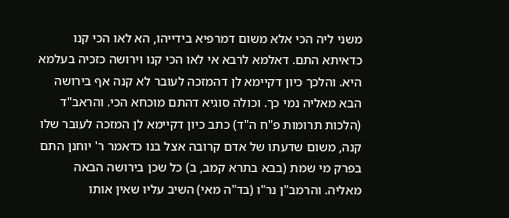משני ליה הכי אלא משום דמרפיא בידייהו, הא לאו הכי קנו כדאיתא התם. דאלמא לרבא אי לאו הכי קנו וירושה כזכיה בעלמא היא. והלכך כיון דקיימא לן דהמזכה לעובר לא קנה אף בירושה הבא מאליה נמי כך. וכולה סוגיא דהתם מוכחא הכי. והראב"ד (הלכות תרומות פ"ח ה"ד) כתב כיון דקיימא לן המזכה לעובר שלו קנה, משום שדעתו של אדם קרובה אצל בנו כדאמר ר' יוחנן התם בפרק מי שמת (בבא בתרא קמב, ב) כל שכן בירושה הבאה מאליה. והרמב"ן נר"ו (בד"ה מאי) השיב עליו שאין אותו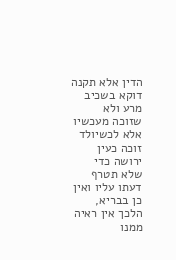הדין אלא תקנה דוקא בשכיב מרע ולא שזוכה מעכשיו אלא לכשיולד זוכה כעין ירושה כדי שלא תטרף דעתו עליו ואין כן בבריא, הלכך אין ראיה ממנו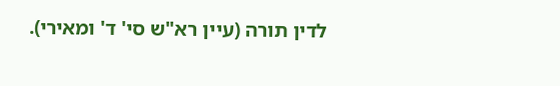לדין תורה (עיין רא"ש סי' ד' ומאירי).